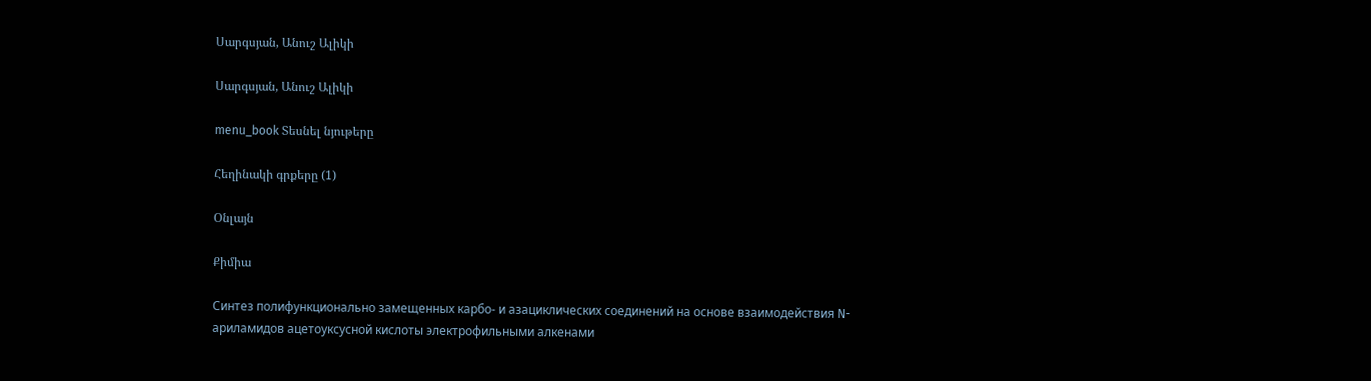Սարգսյան, Անուշ Ալիկի

Սարգսյան, Անուշ Ալիկի

menu_book Տեսնել նյութերը

Հեղինակի գրքերը (1)

Օնլայն

Քիմիա

Синтез полифункционально замещенных карбо- и азациклических соединений на основе взаимодействия N-ариламидов ацетоуксусной кислоты электрофильными алкенами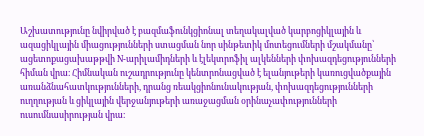Աշխատությունը նվիրված է բազմաֆունկցիոնալ տեղակալված կարբոցիկլային և ազացիկլային միացությունների ստացման նոր սինթետիկ մոտեցումների մշակմանը՝ ացետոքացախաթթվի N-արիլամիդների և էլեկտրոֆիլ ալկենների փոխազդեցությունների հիման վրա։ Հիմնական ուշադրությունը կենտրոնացված է ելանյութերի կառուցվածքային առանձնահատկությունների, դրանց ռեակցիոնունակության, փոխազդեցությունների ուղղության և ցիկլային վերջանյութերի առաջացման օրինաչափությունների ուսումնասիրության վրա։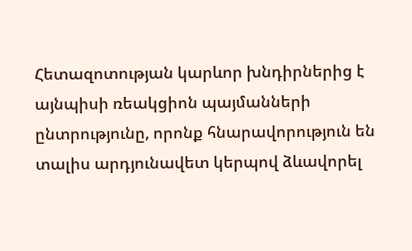Հետազոտության կարևոր խնդիրներից է այնպիսի ռեակցիոն պայմանների ընտրությունը, որոնք հնարավորություն են տալիս արդյունավետ կերպով ձևավորել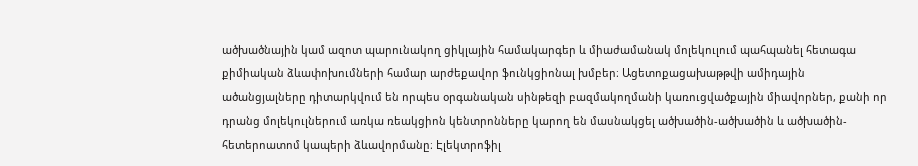ածխածնային կամ ազոտ պարունակող ցիկլային համակարգեր և միաժամանակ մոլեկուլում պահպանել հետագա քիմիական ձևափոխումների համար արժեքավոր ֆունկցիոնալ խմբեր։ Ացետոքացախաթթվի ամիդային ածանցյալները դիտարկվում են որպես օրգանական սինթեզի բազմակողմանի կառուցվածքային միավորներ, քանի որ դրանց մոլեկուլներում առկա ռեակցիոն կենտրոնները կարող են մասնակցել ածխածին-ածխածին և ածխածին-հետերոատոմ կապերի ձևավորմանը։ Էլեկտրոֆիլ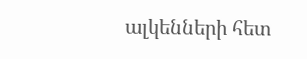ալկենների հետ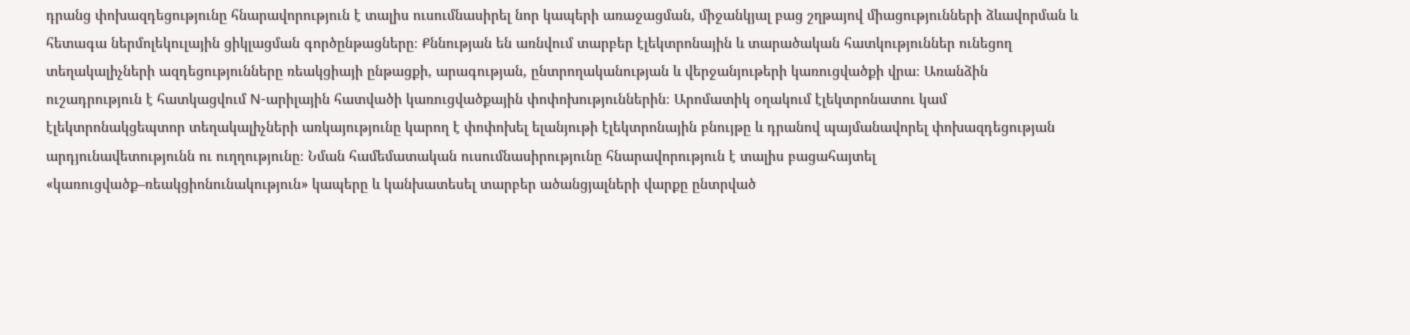դրանց փոխազդեցությունը հնարավորություն է տալիս ուսումնասիրել նոր կապերի առաջացման, միջանկյալ բաց շղթայով միացությունների ձևավորման և հետագա ներմոլեկուլային ցիկլացման գործընթացները։ Քննության են առնվում տարբեր էլեկտրոնային և տարածական հատկություններ ունեցող տեղակալիչների ազդեցությունները ռեակցիայի ընթացքի, արագության, ընտրողականության և վերջանյութերի կառուցվածքի վրա։ Առանձին ուշադրություն է հատկացվում N-արիլային հատվածի կառուցվածքային փոփոխություններին։ Արոմատիկ օղակում էլեկտրոնատու կամ էլեկտրոնակցեպտոր տեղակալիչների առկայությունը կարող է փոփոխել ելանյութի էլեկտրոնային բնույթը և դրանով պայմանավորել փոխազդեցության արդյունավետությունն ու ուղղությունը։ Նման համեմատական ուսումնասիրությունը հնարավորություն է տալիս բացահայտել «կառուցվածք–ռեակցիոնունակություն» կապերը և կանխատեսել տարբեր ածանցյալների վարքը ընտրված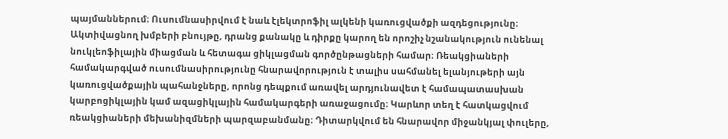պայմաններում։ Ուսումնասիրվում է նաև էլեկտրոֆիլ ալկենի կառուցվածքի ազդեցությունը։ Ակտիվացնող խմբերի բնույթը, դրանց քանակը և դիրքը կարող են որոշիչ նշանակություն ունենալ նուկլեոֆիլային միացման և հետագա ցիկլացման գործընթացների համար։ Ռեակցիաների համակարգված ուսումնասիրությունը հնարավորություն է տալիս սահմանել ելանյութերի այն կառուցվածքային պահանջները, որոնց դեպքում առավել արդյունավետ է համապատասխան կարբոցիկլային կամ ազացիկլային համակարգերի առաջացումը։ Կարևոր տեղ է հատկացվում ռեակցիաների մեխանիզմների պարզաբանմանը։ Դիտարկվում են հնարավոր միջանկյալ փուլերը,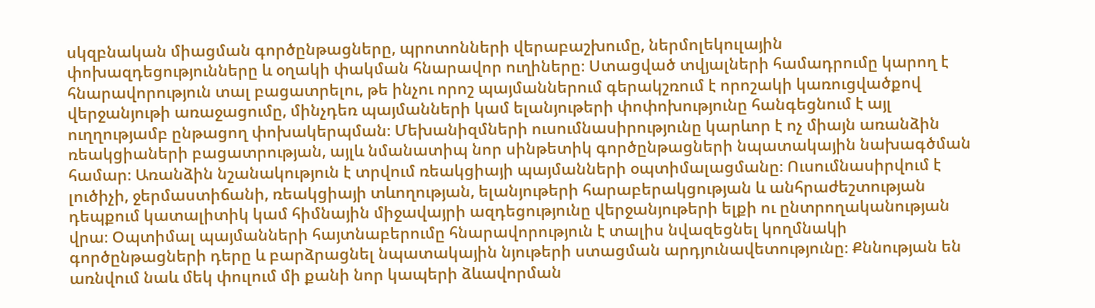սկզբնական միացման գործընթացները, պրոտոնների վերաբաշխումը, ներմոլեկուլային փոխազդեցությունները և օղակի փակման հնարավոր ուղիները։ Ստացված տվյալների համադրումը կարող է հնարավորություն տալ բացատրելու, թե ինչու որոշ պայմաններում գերակշռում է որոշակի կառուցվածքով վերջանյութի առաջացումը, մինչդեռ պայմանների կամ ելանյութերի փոփոխությունը հանգեցնում է այլ ուղղությամբ ընթացող փոխակերպման։ Մեխանիզմների ուսումնասիրությունը կարևոր է ոչ միայն առանձին ռեակցիաների բացատրության, այլև նմանատիպ նոր սինթետիկ գործընթացների նպատակային նախագծման համար։ Առանձին նշանակություն է տրվում ռեակցիայի պայմանների օպտիմալացմանը։ Ուսումնասիրվում է լուծիչի, ջերմաստիճանի, ռեակցիայի տևողության, ելանյութերի հարաբերակցության և անհրաժեշտության դեպքում կատալիտիկ կամ հիմնային միջավայրի ազդեցությունը վերջանյութերի ելքի ու ընտրողականության վրա։ Օպտիմալ պայմանների հայտնաբերումը հնարավորություն է տալիս նվազեցնել կողմնակի գործընթացների դերը և բարձրացնել նպատակային նյութերի ստացման արդյունավետությունը։ Քննության են առնվում նաև մեկ փուլում մի քանի նոր կապերի ձևավորման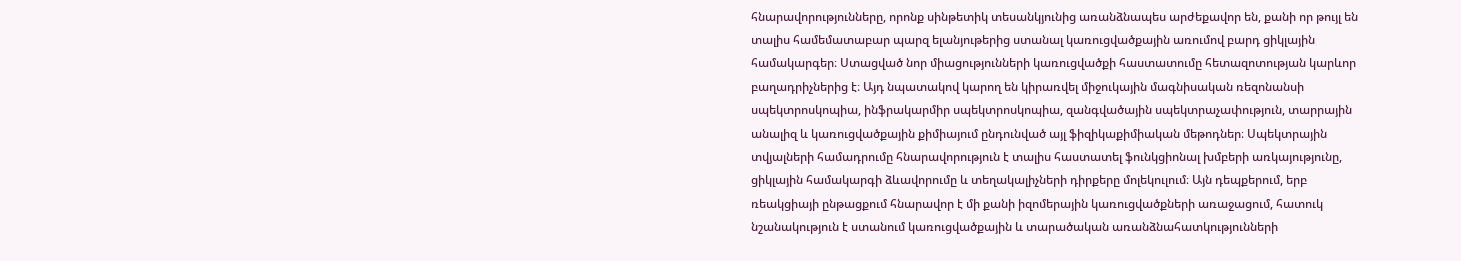հնարավորությունները, որոնք սինթետիկ տեսանկյունից առանձնապես արժեքավոր են, քանի որ թույլ են տալիս համեմատաբար պարզ ելանյութերից ստանալ կառուցվածքային առումով բարդ ցիկլային համակարգեր։ Ստացված նոր միացությունների կառուցվածքի հաստատումը հետազոտության կարևոր բաղադրիչներից է։ Այդ նպատակով կարող են կիրառվել միջուկային մագնիսական ռեզոնանսի սպեկտրոսկոպիա, ինֆրակարմիր սպեկտրոսկոպիա, զանգվածային սպեկտրաչափություն, տարրային անալիզ և կառուցվածքային քիմիայում ընդունված այլ ֆիզիկաքիմիական մեթոդներ։ Սպեկտրային տվյալների համադրումը հնարավորություն է տալիս հաստատել ֆունկցիոնալ խմբերի առկայությունը, ցիկլային համակարգի ձևավորումը և տեղակալիչների դիրքերը մոլեկուլում։ Այն դեպքերում, երբ ռեակցիայի ընթացքում հնարավոր է մի քանի իզոմերային կառուցվածքների առաջացում, հատուկ նշանակություն է ստանում կառուցվածքային և տարածական առանձնահատկությունների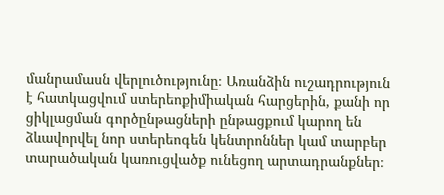մանրամասն վերլուծությունը։ Առանձին ուշադրություն է հատկացվում ստերեոքիմիական հարցերին, քանի որ ցիկլացման գործընթացների ընթացքում կարող են ձևավորվել նոր ստերեոգեն կենտրոններ կամ տարբեր տարածական կառուցվածք ունեցող արտադրանքներ։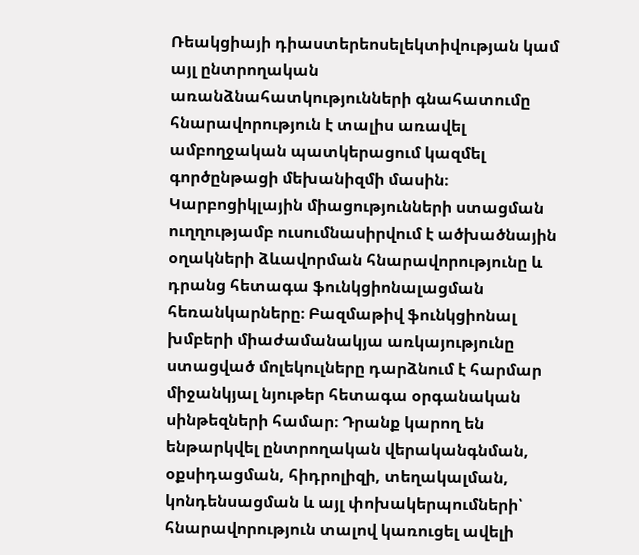Ռեակցիայի դիաստերեոսելեկտիվության կամ այլ ընտրողական առանձնահատկությունների գնահատումը հնարավորություն է տալիս առավել ամբողջական պատկերացում կազմել գործընթացի մեխանիզմի մասին։ Կարբոցիկլային միացությունների ստացման ուղղությամբ ուսումնասիրվում է ածխածնային օղակների ձևավորման հնարավորությունը և դրանց հետագա ֆունկցիոնալացման հեռանկարները։ Բազմաթիվ ֆունկցիոնալ խմբերի միաժամանակյա առկայությունը ստացված մոլեկուլները դարձնում է հարմար միջանկյալ նյութեր հետագա օրգանական սինթեզների համար։ Դրանք կարող են ենթարկվել ընտրողական վերականգնման, օքսիդացման, հիդրոլիզի, տեղակալման, կոնդենսացման և այլ փոխակերպումների՝ հնարավորություն տալով կառուցել ավելի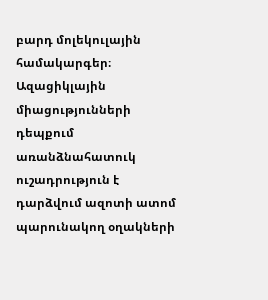բարդ մոլեկուլային համակարգեր։ Ազացիկլային միացությունների դեպքում առանձնահատուկ ուշադրություն է դարձվում ազոտի ատոմ պարունակող օղակների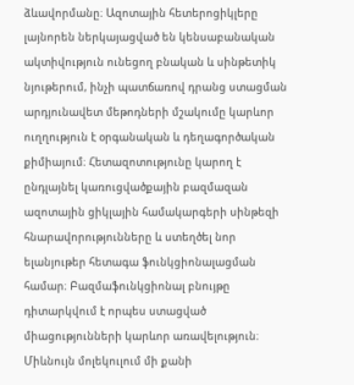ձևավորմանը։ Ազոտային հետերոցիկլերը լայնորեն ներկայացված են կենսաբանական ակտիվություն ունեցող բնական և սինթետիկ նյութերում, ինչի պատճառով դրանց ստացման արդյունավետ մեթոդների մշակումը կարևոր ուղղություն է օրգանական և դեղագործական քիմիայում։ Հետազոտությունը կարող է ընդլայնել կառուցվածքային բազմազան ազոտային ցիկլային համակարգերի սինթեզի հնարավորությունները և ստեղծել նոր ելանյութեր հետագա ֆունկցիոնալացման համար։ Բազմաֆունկցիոնալ բնույթը դիտարկվում է որպես ստացված միացությունների կարևոր առավելություն։ Միևնույն մոլեկուլում մի քանի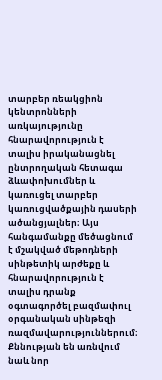տարբեր ռեակցիոն կենտրոնների առկայությունը հնարավորություն է տալիս իրականացնել ընտրողական հետագա ձևափոխումներ և կառուցել տարբեր կառուցվածքային դասերի ածանցյալներ։ Այս հանգամանքը մեծացնում է մշակված մեթոդների սինթետիկ արժեքը և հնարավորություն է տալիս դրանք օգտագործել բազմափուլ օրգանական սինթեզի ռազմավարություններում։ Քննության են առնվում նաև նոր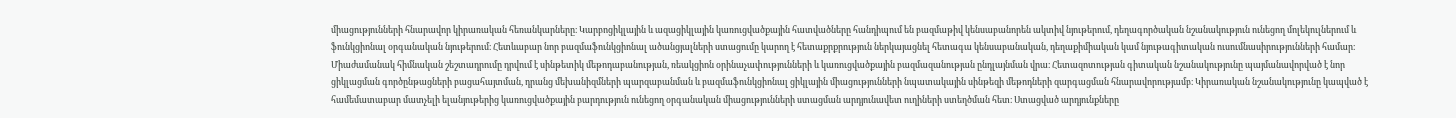միացությունների հնարավոր կիրառական հեռանկարները։ Կարբոցիկլային և ազացիկլային կառուցվածքային հատվածները հանդիպում են բազմաթիվ կենսաբանորեն ակտիվ նյութերում, դեղագործական նշանակություն ունեցող մոլեկուլներում և ֆունկցիոնալ օրգանական նյութերում։ Հետևաբար նոր բազմաֆունկցիոնալ ածանցյալների ստացումը կարող է հետաքրքրություն ներկայացնել հետագա կենսաբանական, դեղաքիմիական կամ նյութագիտական ուսումնասիրությունների համար։ Միաժամանակ հիմնական շեշտադրումը դրվում է սինթետիկ մեթոդաբանության, ռեակցիոն օրինաչափությունների և կառուցվածքային բազմազանության ընդլայնման վրա։ Հետազոտության գիտական նշանակությունը պայմանավորված է նոր ցիկլացման գործընթացների բացահայտման, դրանց մեխանիզմների պարզաբանման և բազմաֆունկցիոնալ ցիկլային միացությունների նպատակային սինթեզի մեթոդների զարգացման հնարավորությամբ։ Կիրառական նշանակությունը կապված է համեմատաբար մատչելի ելանյութերից կառուցվածքային բարդություն ունեցող օրգանական միացությունների ստացման արդյունավետ ուղիների ստեղծման հետ։ Ստացված արդյունքները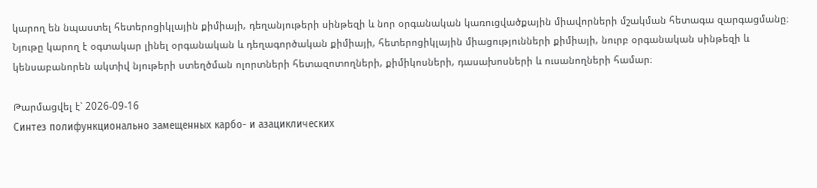կարող են նպաստել հետերոցիկլային քիմիայի, դեղանյութերի սինթեզի և նոր օրգանական կառուցվածքային միավորների մշակման հետագա զարգացմանը։ Նյութը կարող է օգտակար լինել օրգանական և դեղագործական քիմիայի, հետերոցիկլային միացությունների քիմիայի, նուրբ օրգանական սինթեզի և կենսաբանորեն ակտիվ նյութերի ստեղծման ոլորտների հետազոտողների, քիմիկոսների, դասախոսների և ուսանողների համար։

Թարմացվել է՝ 2026-09-16
Синтез полифункционально замещенных карбо- и азациклических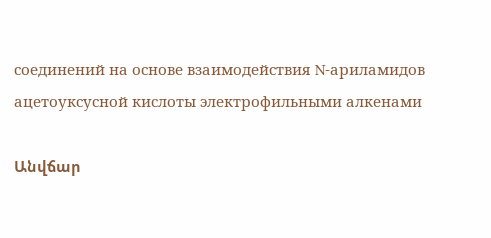соединений на основе взаимодействия N-ариламидов ацетоуксусной кислоты электрофильными алкенами

Անվճար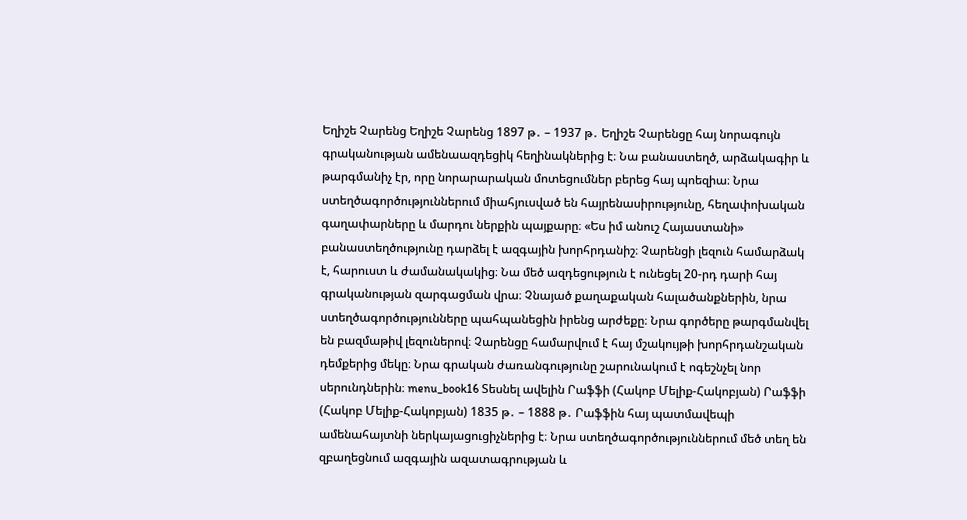Եղիշե Չարենց Եղիշե Չարենց 1897 թ․ – 1937 թ․ Եղիշե Չարենցը հայ նորագույն գրականության ամենաազդեցիկ հեղինակներից է։ Նա բանաստեղծ, արձակագիր և թարգմանիչ էր, որը նորարարական մոտեցումներ բերեց հայ պոեզիա։ Նրա ստեղծագործություններում միահյուսված են հայրենասիրությունը, հեղափոխական գաղափարները և մարդու ներքին պայքարը։ «Ես իմ անուշ Հայաստանի» բանաստեղծությունը դարձել է ազգային խորհրդանիշ։ Չարենցի լեզուն համարձակ է, հարուստ և ժամանակակից։ Նա մեծ ազդեցություն է ունեցել 20-րդ դարի հայ գրականության զարգացման վրա։ Չնայած քաղաքական հալածանքներին, նրա ստեղծագործությունները պահպանեցին իրենց արժեքը։ Նրա գործերը թարգմանվել են բազմաթիվ լեզուներով։ Չարենցը համարվում է հայ մշակույթի խորհրդանշական դեմքերից մեկը։ Նրա գրական ժառանգությունը շարունակում է ոգեշնչել նոր սերունդներին։ menu_book16 Տեսնել ավելին Րաֆֆի (Հակոբ Մելիք-Հակոբյան) Րաֆֆի (Հակոբ Մելիք-Հակոբյան) 1835 թ․ – 1888 թ․ Րաֆֆին հայ պատմավեպի ամենահայտնի ներկայացուցիչներից է։ Նրա ստեղծագործություններում մեծ տեղ են զբաղեցնում ազգային ազատագրության և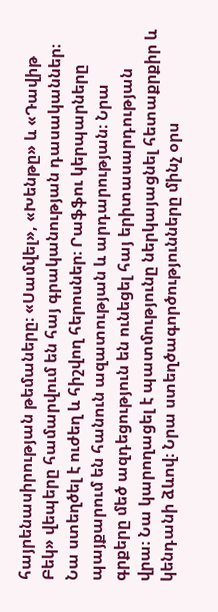հայրենասիրության թեմաները։ «Սամվել», «Խենթը» և «Դավիթ Բեկ» վեպերը համարվում են հայ գրականության դասականներ։ Նա ստեղծել է ուժեղ և հիշվող հերոսներ։ Րաֆֆու կերպարները պայքարում են հանուն ազատության և արդարության։ Նրա գրքերը մեծ ազդեցություն են ունեցել հայ երիտասարդության վրա։ Նա կարողացել է պատմությունը ներկայացնել հետաքրքիր և կենդանի ձևով։ Նրա ստեղծագործությունները մինչ օրս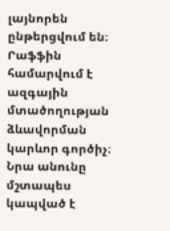լայնորեն ընթերցվում են։ Րաֆֆին համարվում է ազգային մտածողության ձևավորման կարևոր գործիչ։ Նրա անունը մշտապես կապված է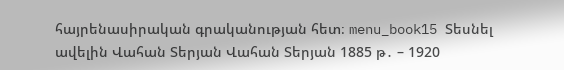հայրենասիրական գրականության հետ։ menu_book15 Տեսնել ավելին Վահան Տերյան Վահան Տերյան 1885 թ․ – 1920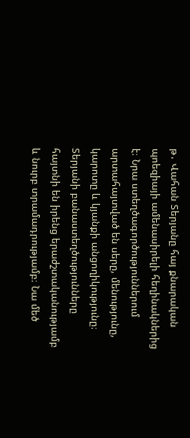թ․ Վահան Տերյանը հայ քնարական պոեզիայի ամենասիրելի հեղինակներից է։ Նրա ստեղծագործություններում արտահայտված են սերը, մենությունը, կարոտը և կյանքի անցողիկությունը։ Տերյանի բանաստեղծությունները հայտնի են իրենց երաժշտականությամբ և նուրբ տրամադրությամբ։ Նա մեծ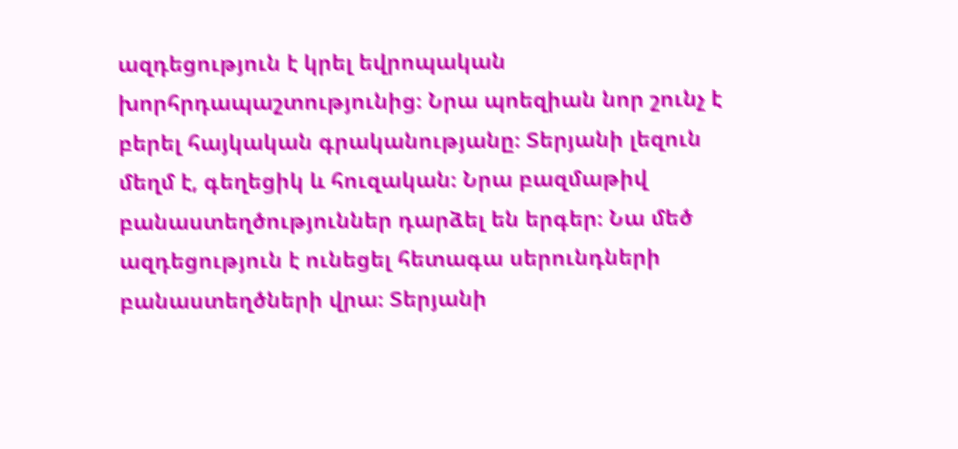ազդեցություն է կրել եվրոպական խորհրդապաշտությունից։ Նրա պոեզիան նոր շունչ է բերել հայկական գրականությանը։ Տերյանի լեզուն մեղմ է, գեղեցիկ և հուզական։ Նրա բազմաթիվ բանաստեղծություններ դարձել են երգեր։ Նա մեծ ազդեցություն է ունեցել հետագա սերունդների բանաստեղծների վրա։ Տերյանի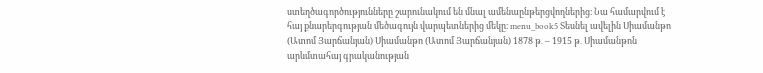ստեղծագործությունները շարունակում են մնալ ամենաընթերցվողներից։ Նա համարվում է հայ քնարերգության մեծագույն վարպետներից մեկը։ menu_book5 Տեսնել ավելին Սիամանթո (Ատոմ Յարճանյան) Սիամանթո (Ատոմ Յարճանյան) 1878 թ․ – 1915 թ․ Սիամանթոն արևմտահայ գրականության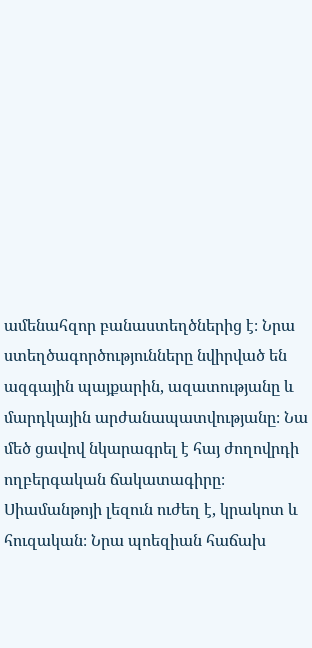ամենահզոր բանաստեղծներից է։ Նրա ստեղծագործությունները նվիրված են ազգային պայքարին, ազատությանը և մարդկային արժանապատվությանը։ Նա մեծ ցավով նկարագրել է հայ ժողովրդի ողբերգական ճակատագիրը։ Սիամանթոյի լեզուն ուժեղ է, կրակոտ և հուզական։ Նրա պոեզիան հաճախ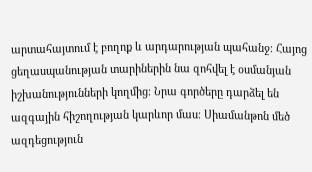արտահայտում է բողոք և արդարության պահանջ։ Հայոց ցեղասպանության տարիներին նա զոհվել է օսմանյան իշխանությունների կողմից։ Նրա գործերը դարձել են ազգային հիշողության կարևոր մաս։ Սիամանթոն մեծ ազդեցություն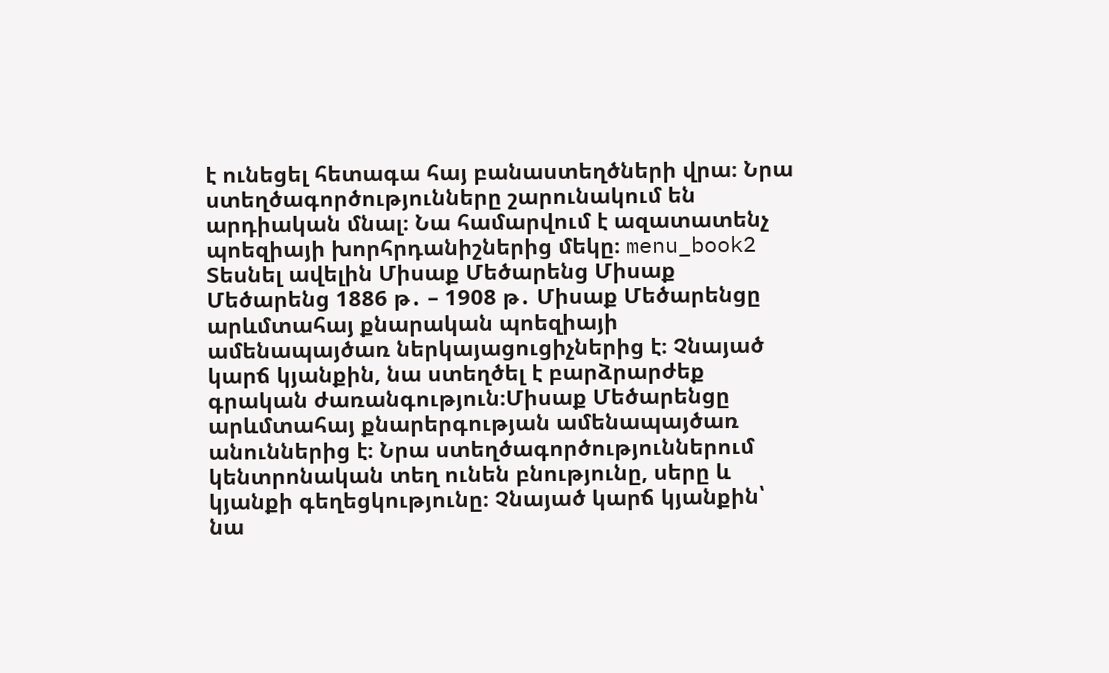է ունեցել հետագա հայ բանաստեղծների վրա։ Նրա ստեղծագործությունները շարունակում են արդիական մնալ։ Նա համարվում է ազատատենչ պոեզիայի խորհրդանիշներից մեկը։ menu_book2 Տեսնել ավելին Միսաք Մեծարենց Միսաք Մեծարենց 1886 թ․ – 1908 թ․ Միսաք Մեծարենցը արևմտահայ քնարական պոեզիայի ամենապայծառ ներկայացուցիչներից է։ Չնայած կարճ կյանքին, նա ստեղծել է բարձրարժեք գրական ժառանգություն։Միսաք Մեծարենցը արևմտահայ քնարերգության ամենապայծառ անուններից է։ Նրա ստեղծագործություններում կենտրոնական տեղ ունեն բնությունը, սերը և կյանքի գեղեցկությունը։ Չնայած կարճ կյանքին՝ նա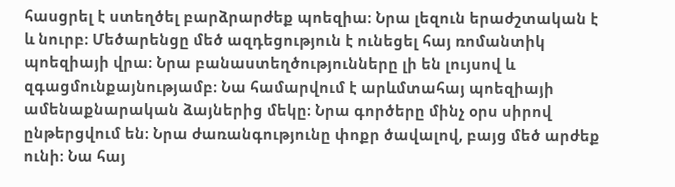հասցրել է ստեղծել բարձրարժեք պոեզիա։ Նրա լեզուն երաժշտական է և նուրբ։ Մեծարենցը մեծ ազդեցություն է ունեցել հայ ռոմանտիկ պոեզիայի վրա։ Նրա բանաստեղծությունները լի են լույսով և զգացմունքայնությամբ։ Նա համարվում է արևմտահայ պոեզիայի ամենաքնարական ձայներից մեկը։ Նրա գործերը մինչ օրս սիրով ընթերցվում են։ Նրա ժառանգությունը փոքր ծավալով, բայց մեծ արժեք ունի։ Նա հայ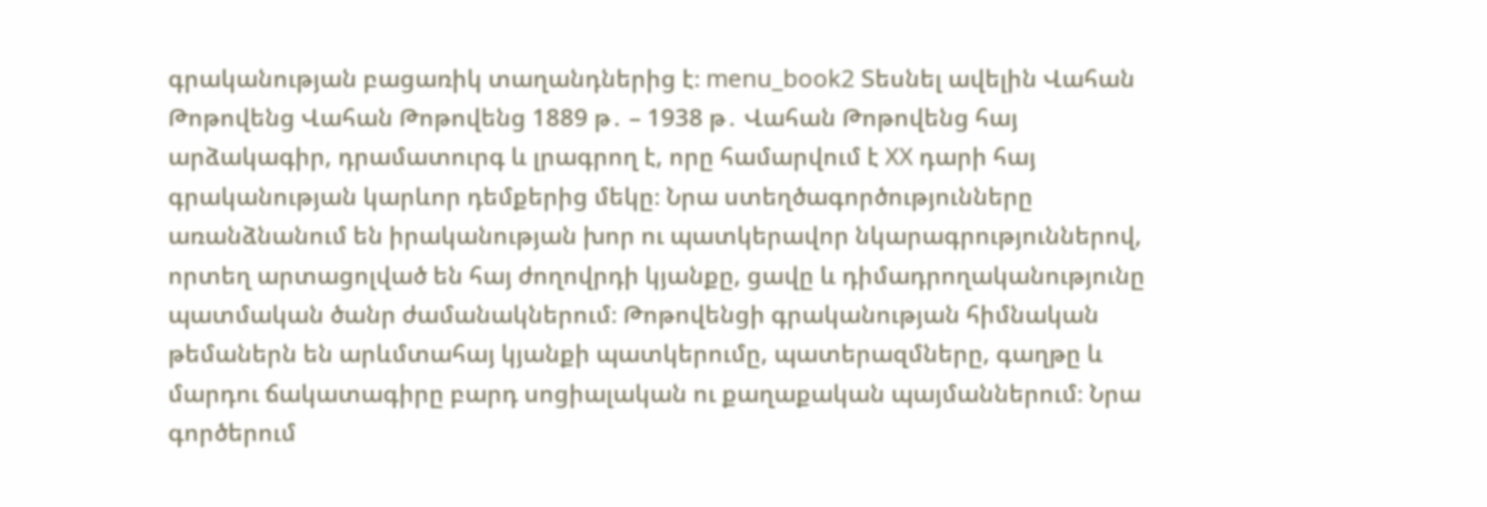գրականության բացառիկ տաղանդներից է։ menu_book2 Տեսնել ավելին Վահան Թոթովենց Վահան Թոթովենց 1889 թ․ – 1938 թ․ Վահան Թոթովենց հայ արձակագիր, դրամատուրգ և լրագրող է, որը համարվում է XX դարի հայ գրականության կարևոր դեմքերից մեկը։ Նրա ստեղծագործությունները առանձնանում են իրականության խոր ու պատկերավոր նկարագրություններով, որտեղ արտացոլված են հայ ժողովրդի կյանքը, ցավը և դիմադրողականությունը պատմական ծանր ժամանակներում։ Թոթովենցի գրականության հիմնական թեմաներն են արևմտահայ կյանքի պատկերումը, պատերազմները, գաղթը և մարդու ճակատագիրը բարդ սոցիալական ու քաղաքական պայմաններում։ Նրա գործերում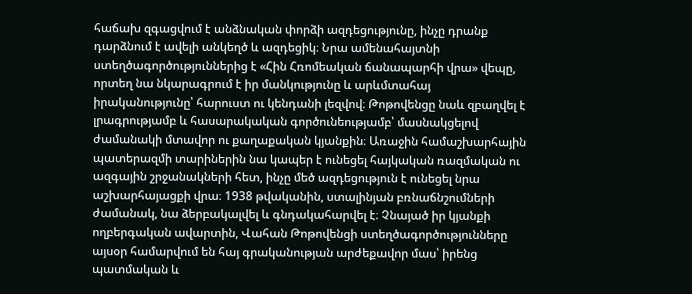հաճախ զգացվում է անձնական փորձի ազդեցությունը, ինչը դրանք դարձնում է ավելի անկեղծ և ազդեցիկ։ Նրա ամենահայտնի ստեղծագործություններից է «Հին Հռոմեական ճանապարհի վրա» վեպը, որտեղ նա նկարագրում է իր մանկությունը և արևմտահայ իրականությունը՝ հարուստ ու կենդանի լեզվով։ Թոթովենցը նաև զբաղվել է լրագրությամբ և հասարակական գործունեությամբ՝ մասնակցելով ժամանակի մտավոր ու քաղաքական կյանքին։ Առաջին համաշխարհային պատերազմի տարիներին նա կապեր է ունեցել հայկական ռազմական ու ազգային շրջանակների հետ, ինչը մեծ ազդեցություն է ունեցել նրա աշխարհայացքի վրա։ 1938 թվականին, ստալինյան բռնաճնշումների ժամանակ, նա ձերբակալվել և գնդակահարվել է։ Չնայած իր կյանքի ողբերգական ավարտին, Վահան Թոթովենցի ստեղծագործությունները այսօր համարվում են հայ գրականության արժեքավոր մաս՝ իրենց պատմական և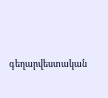գեղարվեստական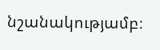նշանակությամբ։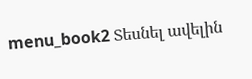menu_book2 Տեսնել ավելին